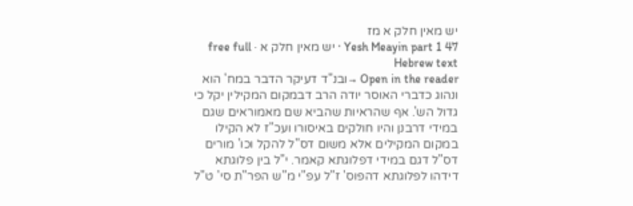יש מאין חלק א מז
Yesh Meayin part 1 47 · יש מאין חלק א · free full Hebrew text
Open in the reader →ובנ"ד דעיקר הדבר במח' הוא ונהוג כדברי האוסר יודה הרב דבמקום המקילין יקל כי גדול הש'. אף שהראיות שהביא שם מאמוראים שגם במידי דרבנן והיו חולקים באיסורו ועכ"ז לא הקילו במקום המקילים אלא משום דס"ל להקל וכו' מורים דס"ל דגם במידי דפלוגתא קאמר. י"ל בין פלוגתא דידהו לפלוגתא דהפוס' ז"ל עפ"י מ"ש הפר"ת סי' ט"ל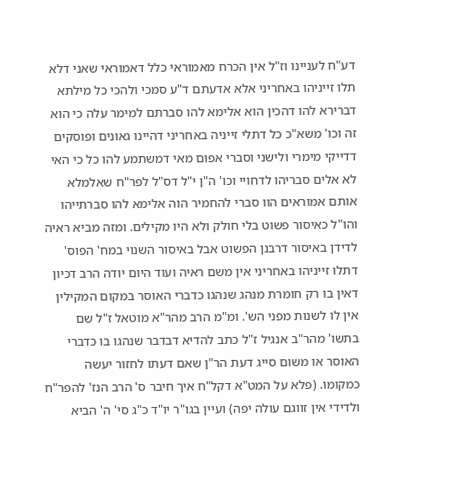דע"ח לעניינו וז"ל אין הכרח מאמוראי כלל דאמוראי שאני דלא תלו זייניהו באחריני אלא אדעתם ד"ע סמכי ולהכי כל מילתא דברירא להו דהכין הוא אלימא להו סברתם למימר עלה כי הוא זה וכו' משא"כ כל דתלי זייניה באחריני דהיינו גאונים ופוסקים דדייקי מימרי ולישני וסברי אפום מאי דמשתמע להו כל כי האי לא אלים סבריהו לדחויי וכו' ה"ן י"ל דס"ל לפר"ח שאלמלא אותם אמוראים הוו סברי להחמיר הוה אלימא להו סברתייהו והו"ל כאיסור פשוט בלי חולק ולא היו מקילים. ומזה מביא ראיה לדידן באיסור דרבנן הפשוט אבל באיסור השנוי במח' הפוס' דתלו זייניהו באחריני אין משם ראיה ועוד היום יודה הרב דכיון דאין בו רק חומרת מנהג שנהגו כדברי האוסר במקום המקילין אין לו לשנות מפני הש'. ומ"מ הרב מהר"א מוטאל ז"ל שם בתשו' מהר"ב אנגיל ז"ל כתב להדיא דבדבר שנהגו בו כדברי האוסר או משום סייג דעת הר"ן שאם דעתו לחזור יעשה כמקומו. (פלא על המט"א דקל"ח איך חיבר ס' הרב הנז' להפר"ח ולדידי אין זווגם עולה יפה) ועיין בגו"ר יו"ד כ"ג סי' ה' הביא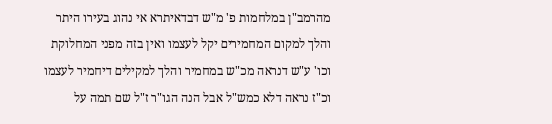מהרמב"ן במלחמות פ' מ"ש דבדאיתרא אי נהוג בעירו היתר והלך למקום המחמירים יקל לעצמו ואין בזה מפני המחלוקת וכו' ע"ש דנראה מכ"ש במחמיר והלך למקילים דיחמיר לעצמו וכ"ז נראה דלא כמש"ל אבל הנה הגו"ר ז"ל שם תמה על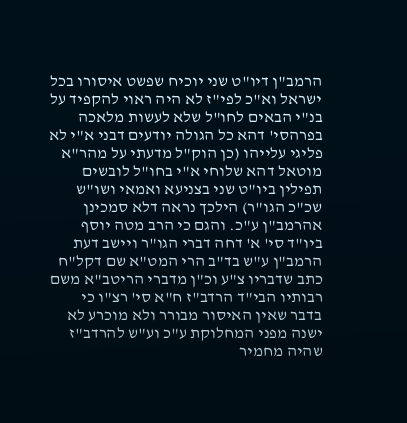הרמב"ן דיו"ט שני יוכיח שפשט איסורו בכל ישראל וא"כ לפי"ז לא היה ראוי להקפיד על בנ"י הבאים לחו"ל שלא לעשות מלאכה בפרהסי' דהא כל הגולה יודעים דבני א"י לא פליגי עלייהו (כן הוק"ל מדעתי על מהר"א מוטאל דהא שלוחי א"י בחו"ל לובשים תפילין ביו"ט שני בצניעא ואמאי ושו"ש שכ"כ הגו"ר) הילכך נראה דלא סמכינן אהרמב"ן ע"כ. והגם כי הרב מטה יוסף ביו"ד סי' א' דחה דברי הגו"ר ויישב דעת הרמב"ן ע"ש בד"ב הרי המט"א שם דקל"ח כתב שדבריו צ"ע וכ"ן מדברי הריטב"א משם רבותיו הבי"ד הרדב"ז ח"א סי' רצ"ו כי בדבר שאין האיסור מבורר ולא מוכרע לא ישנה מפני המחלוקת ע"כ וע"ש להרדב"ז שהיה מחמיר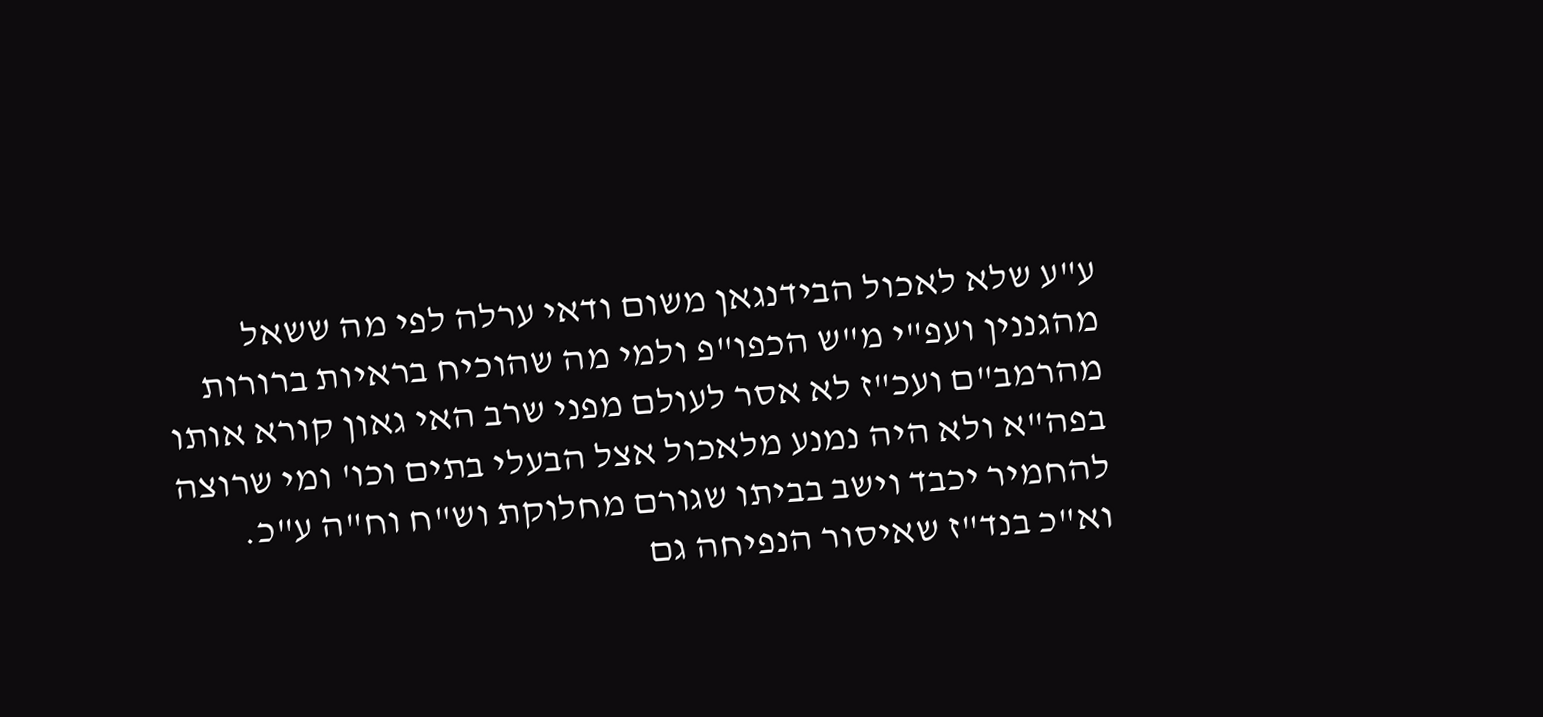ע"ע שלא לאכול הבידנגאן משום ודאי ערלה לפי מה ששאל מהגננין ועפ"י מ"ש הכפו"פ ולמי מה שהוכיח בראיות ברורות מהרמב"ם ועכ"ז לא אסר לעולם מפני שרב האי גאון קורא אותו בפה"א ולא היה נמנע מלאכול אצל הבעלי בתים וכו' ומי שרוצה להחמיר יכבד וישב בביתו שגורם מחלוקת וש"ח וח"ה ע"כ. וא"כ בנד"ז שאיסור הנפיחה גם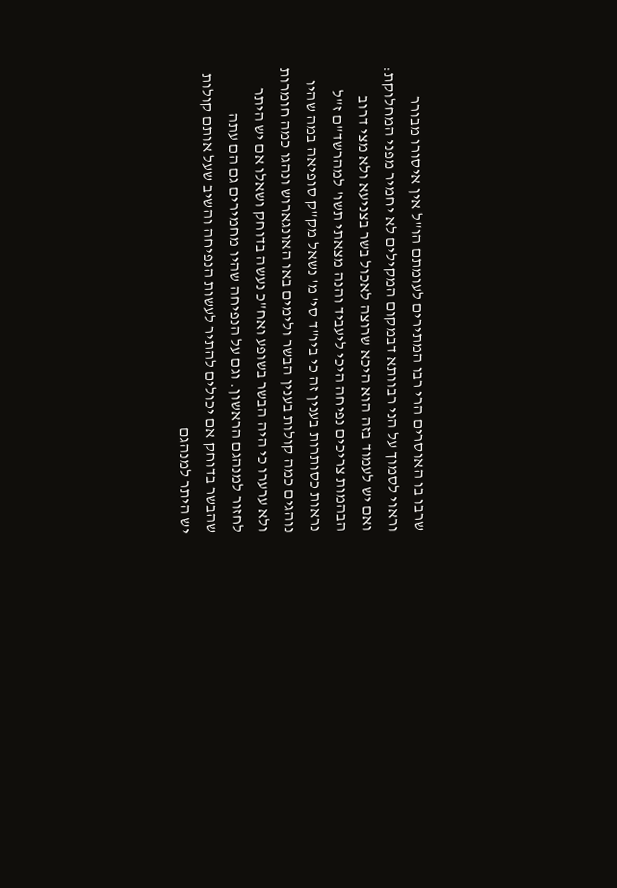שרבו בו האוסרים הרי רבו המתירים לעומתם הו"ל אין איסורו מבורר וראוי לסמוך על הני רבוותא דבמקום המקילים לא יחמיר מפני המחלוקת: ואם יש לעמוד בזה הוא היכא שרוצה לאכול בשר בצניעא ולא מצי דרוב הבהמות צריכים נפיחה היכי ליעביד והנה מצאתי תשו' למהרשד"ם ז"ל נראות כסותרות בענין זה כי ביו"ד סי' מ' נשאל מק"ק סופיאה במה שהיו נוהגים כמה קולות בענין הבשר ולימים באו האונגארוש ונהגו כמה חומרות ולא ערערו כי היה הבשר בשופע ואח"כ נעשה בדוחק ושאלו אם יש היתר לחזור למנהגם הראשון. וגם על הנפיחה שהיו מחמירים גם הם עתה שהבשר בדוחק אם יכולים להתיר לעשות הנפיחה והשיב שעל אותם קולות יש היתר למנהגם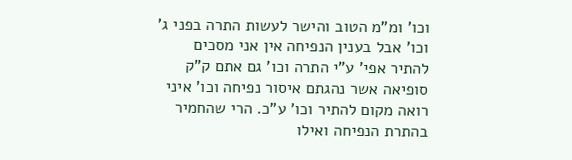וכו' ומ"מ הטוב והישר לעשות התרה בפני ג' וכו' אבל בענין הנפיחה אין אני מסכים להתיר אפי' ע"י התרה וכו' גם אתם ק"ק סופיאה אשר נהגתם איסור נפיחה וכו' איני רואה מקום להתיר וכו' ע"כ. הרי שהחמיר בהתרת הנפיחה ואילו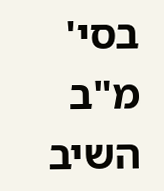בסי' מ"ב השיב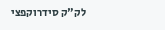לק"ק סידרוקפצי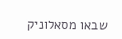שבאו מסאלוניק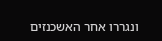ונגררו אחר האשכנזים